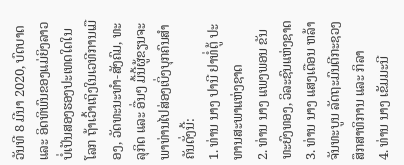ວັນທີ 8 ມີນາ 2020, ບົດບາດ ແລະ ອິດທິພົນຂອງແມ່ຍິງລາວບໍ່ເປັນສອງຮອງປະເທດໃດໃນໂລກ ຖ້າເວົ້າເຖິງໃນເວທີການເມືອງ, ວັດທະນະທໍາ-ສັງຄົມ, ທະລຸກິດ ແລະ ອື່ນໆ ມື້ນີ້ຜູ້ຂຽນຈະພາທ່ານໄປສ່ອງເບິ່ງບຸກຄົນສໍາຄັນດັ່ງນີ້:
1. ທ່ານ ນາງ ປານີ ຢາທໍ່ຕູ້ ປະທານສະພາແຫ່ງຊາດ
2. ທ່ານ ນາງ ແພງພອນ ຂັນທະຍົງທອງ, ວິລະຊົນແຫ່ງຊາດ
3. ທ່ານ ນາງ ແສງເດືອນ ຫລ້າຈັນທະບູນ ລັດຖະມົນຕີກະຊວງສຶກສາທິການ ແລະ ກິລາ
4. ທ່ານ ນາງ ເຂັມມະນີ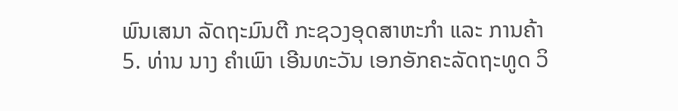ພົນເສນາ ລັດຖະມົນຕີ ກະຊວງອຸດສາຫະກໍາ ແລະ ການຄ້າ
5. ທ່ານ ນາງ ຄໍາເພົາ ເອີນທະວັນ ເອກອັກຄະລັດຖະທູດ ວິ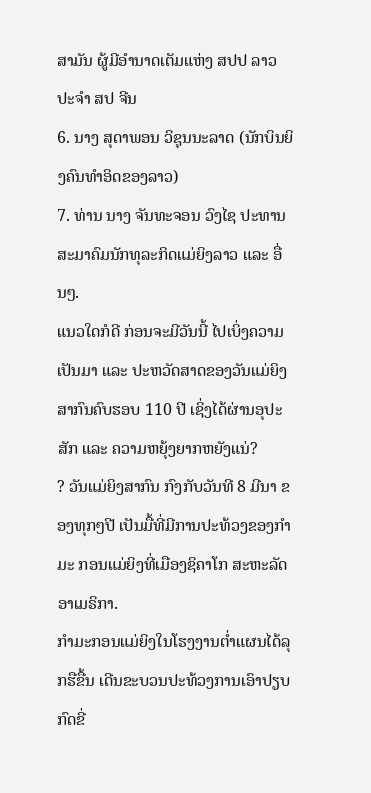ສາມັນ ຜູ້ມີອໍານາດເຕັມແຫ່ງ ສປປ ລາວປະຈໍາ ສປ ຈີນ
6. ນາງ ສຸດາພອນ ວິຊຸນນະລາດ (ນັກບິນຍິງຄົນທໍາອິດຂອງລາວ)
7. ທ່ານ ນາງ ຈັນທະຈອນ ວົງໄຊ ປະທານສະມາຄົມນັກທຸລະກິດແມ່ຍິງລາວ ແລະ ອື່ນໆ.
ແນວໃດກໍດີ ກ່ອນຈະມີວັນນີ້ ໄປເບິ່ງຄວາມເປັນມາ ແລະ ປະຫວັດສາດຂອງວັນແມ່ຍິງສາກົນຄົບຮອບ 110 ປີ ເຊິ່ງໄດ້ຜ່ານອຸປະສັກ ແລະ ຄວາມຫຍຸ້ງຍາກຫຍັງແນ່?
? ວັນແມ່ຍິງສາກົນ ກົງກັບວັນທີ 8 ມີນາ ຂອງທຸກໆປີ ເປັນມື້ທີ່ມີການປະທ້ວງຂອງກຳມະ ກອນແມ່ຍິງທີ່ເມືອງຊິຄາໂກ ສະຫະລັດອາເມຣິກາ.
ກຳມະກອນແມ່ຍິງໃນໂຮງງານຕ່ຳແຜນໄດ້ລຸກຮືຂື້ນ ເດີນຂະບວນປະທ້ວງການເອົາປຽບກົດຂີ່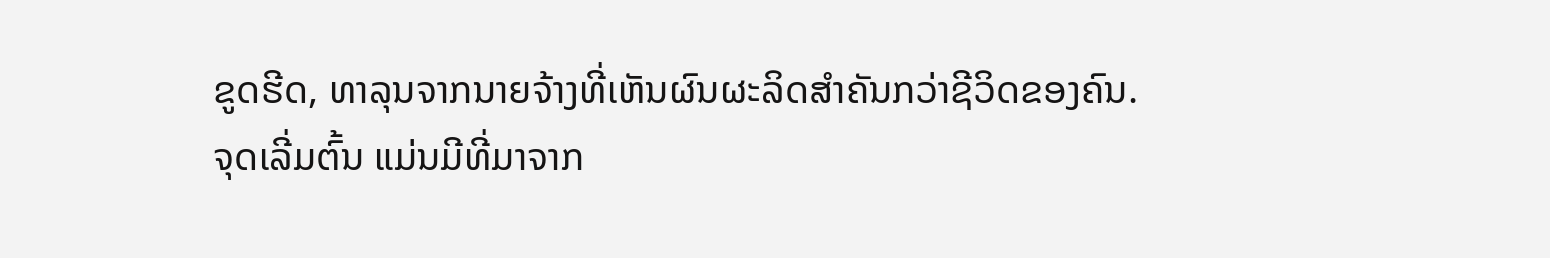ຂູດຮີດ, ທາລຸນຈາກນາຍຈ້າງທີ່ເຫັນຜົນຜະລິດສຳຄັນກວ່າຊີວິດຂອງຄົນ.
ຈຸດເລີ່ມຕົ້ນ ແມ່ນມີທີ່ມາຈາກ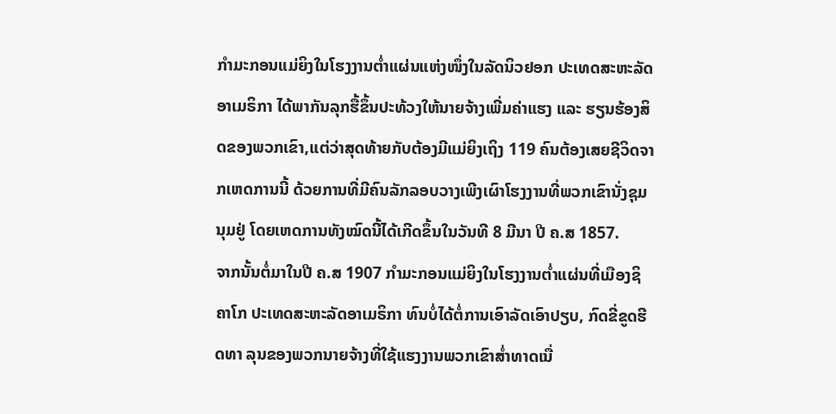ກຳມະກອນແມ່ຍິງໃນໂຮງງານຕ່ຳແຜ່ນແຫ່ງໜຶ່ງໃນລັດນິວຢອກ ປະເທດສະຫະລັດອາເມຣິກາ ໄດ້ພາກັນລຸກຮື້ຂຶ້ນປະທ້ວງໃຫ້ນາຍຈ້າງເພີ່ມຄ່າແຮງ ແລະ ຮຽນຮ້ອງສິດຂອງພວກເຂົາ,ແຕ່ວ່າສຸດທ້າຍກັບຕ້ອງມີແມ່ຍິງເຖິງ 119 ຄົນຕ້ອງເສຍຊີວິດຈາກເຫດການນີ້ ດ້ວຍການທີ່ມີຄົນລັກລອບວາງເພີງເຜົາໂຮງງານທີ່ພວກເຂົານັ່ງຊຸມນຸມຢູ່ ໂດຍເຫດການທັງໝົດນີ້ໄດ້ເກີດຂຶ້ນໃນວັນທີ 8 ມີນາ ປີ ຄ.ສ 1857.
ຈາກນັ້ນຕໍ່ມາໃນປີ ຄ.ສ 1907 ກຳມະກອນແມ່ຍິງໃນໂຮງງານຕ່ຳແຜ່ນທີ່ເມືອງຊິຄາໂກ ປະເທດສະຫະລັດອາເມຣິກາ ທົນບໍ່ໄດ້ຕໍ່ການເອົາລັດເອົາປຽບ, ກົດຂີ່ຂູດຮີດທາ ລຸນຂອງພວກນາຍຈ້າງທີ່ໃຊ້ແຮງງານພວກເຂົາສ່ຳທາດເນື່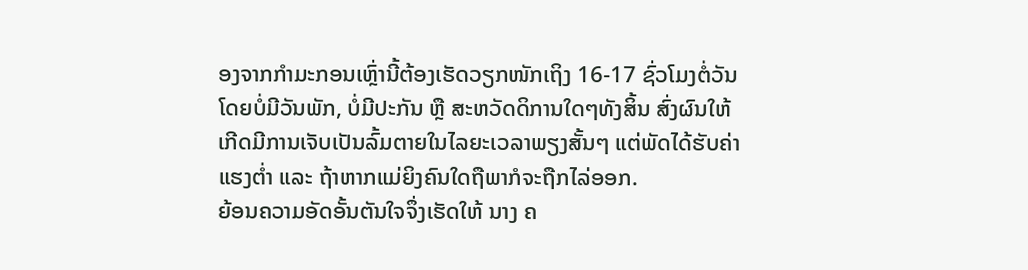ອງຈາກກຳມະກອນເຫຼົ່ານີ້ຕ້ອງເຮັດວຽກໜັກເຖິງ 16-17 ຊົ່ວໂມງຕໍ່ວັນ ໂດຍບໍ່ມີວັນພັກ, ບໍ່ມີປະກັນ ຫຼື ສະຫວັດດິການໃດໆທັງສິ້ນ ສົ່ງຜົນໃຫ້ເກີດມີການເຈັບເປັນລົ້ມຕາຍໃນໄລຍະເວລາພຽງສັ້ນໆ ແຕ່ພັດໄດ້ຮັບຄ່າແຮງຕ່ຳ ແລະ ຖ້າຫາກແມ່ຍິງຄົນໃດຖືພາກໍຈະຖືກໄລ່ອອກ.
ຍ້ອນຄວາມອັດອັ້ນຕັນໃຈຈຶ່ງເຮັດໃຫ້ ນາງ ຄ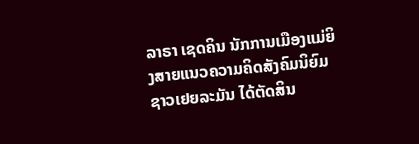ລາຣາ ເຊດຄິນ ນັກການເມືອງແມ່ຍິງສາຍແນວຄວາມຄິດສັງຄົມນິຍົມຊາວເຢຍລະມັນ ໄດ້ຕັດສິນ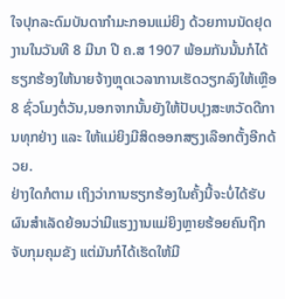ໃຈປຸກລະດົມບັນດາກຳມະກອນແມ່ຍິງ ດ້ວຍການນັດຢຸດງານໃນວັນທີ 8 ມີນາ ປີ ຄ.ສ 1907 ພ້ອມກັນນັ້ນກໍໄດ້ຮຽກຮ້ອງໃຫ້ນາຍຈ້າງຫຼຸດເວລາການເຮັດວຽກລົງໃຫ້ເຫຼືອ 8 ຊົ່ວໂມງຕໍ່ວັນ,ນອກຈາກນັ້ນຍັງໃຫ້ປັບປຸງສະຫວັດດີການທຸກຢ່າງ ແລະ ໃຫ້ແມ່ຍິງມີສິດອອກສຽງເລືອກຕັ້ງອີກດ້ວຍ.
ຢ່າງໃດກໍຕາມ ເຖິງວ່າການຮຽກຮ້ອງໃນຄັ້ງນີ້ຈະບໍ່ໄດ້ຮັບຜົນສຳເລັດຍ້ອນວ່າມີແຮງງານແມ່ຍິງຫຼາຍຮ້ອຍຄົນຖືກຈັບກຸມຄຸມຂັງ ແຕ່ມັນກໍໄດ້ເຮັດໃຫ້ມີ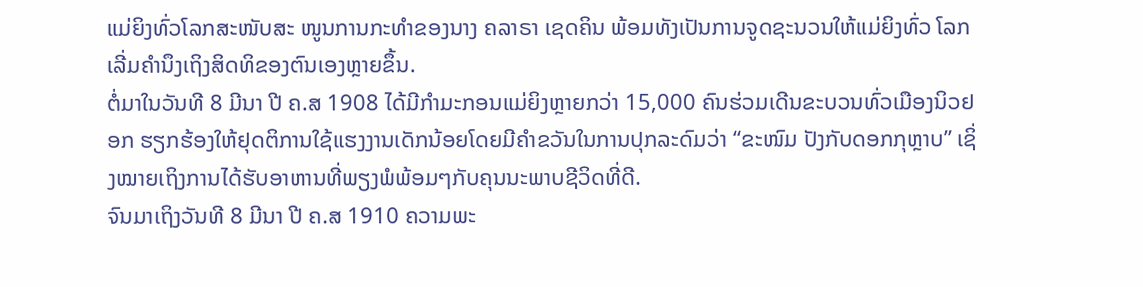ແມ່ຍິງທົ່ວໂລກສະໜັບສະ ໜູນການກະທຳຂອງນາງ ຄລາຣາ ເຊດຄິນ ພ້ອມທັງເປັນການຈູດຊະນວນໃຫ້ແມ່ຍິງທົ່ວ ໂລກເລີ່ມຄຳນຶງເຖິງສິດທິຂອງຕົນເອງຫຼາຍຂຶ້ນ.
ຕໍ່ມາໃນວັນທີ 8 ມີນາ ປີ ຄ.ສ 1908 ໄດ້ມີກຳມະກອນແມ່ຍິງຫຼາຍກວ່າ 15,000 ຄົນຮ່ວມເດີນຂະບວນທົ່ວເມືອງນິວຢອກ ຮຽກຮ້ອງໃຫ້ຢຸດຕິການໃຊ້ແຮງງານເດັກນ້ອຍໂດຍມີຄຳຂວັນໃນການປຸກລະດົມວ່າ “ຂະໜົມ ປັງກັບດອກກຸຫຼາບ” ເຊິ່ງໝາຍເຖິງການໄດ້ຮັບອາຫານທີ່ພຽງພໍພ້ອມໆກັບຄຸນນະພາບຊີວິດທີ່ດີ.
ຈົນມາເຖິງວັນທີ 8 ມີນາ ປີ ຄ.ສ 1910 ຄວາມພະ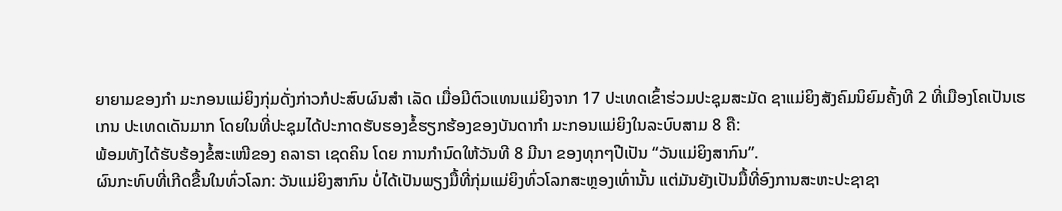ຍາຍາມຂອງກຳ ມະກອນແມ່ຍິງກຸ່ມດັ່ງກ່າວກໍປະສົບຜົນສຳ ເລັດ ເມື່ອມີຕົວແທນແມ່ຍິງຈາກ 17 ປະເທດເຂົ້າຮ່ວມປະຊຸມສະມັດ ຊາແມ່ຍິງສັງຄົມນິຍົມຄັ້ງທີ 2 ທີ່ເມືອງໂຄເປັນເຮເກນ ປະເທດເດັນມາກ ໂດຍໃນທີ່ປະຊຸມໄດ້ປະກາດຮັບຮອງຂໍ້ຮຽກຮ້ອງຂອງບັນດາກຳ ມະກອນແມ່ຍິງໃນລະບົບສາມ 8 ຄື:
ພ້ອມທັງໄດ້ຮັບຮ້ອງຂໍ້ສະເໜີຂອງ ຄລາຣາ ເຊດຄິນ ໂດຍ ການກຳນົດໃຫ້ວັນທີ 8 ມີນາ ຂອງທຸກໆປີເປັນ “ວັນແມ່ຍິງສາກົນ”.
ຜົນກະທົບທີ່ເກີດຂື້ນໃນທົ່ວໂລກ: ວັນແມ່ຍິງສາກົນ ບໍ່ໄດ້ເປັນພຽງມື້ທີ່ກຸ່ມແມ່ຍິງທົ່ວໂລກສະຫຼອງເທົ່ານັ້ນ ແຕ່ມັນຍັງເປັນມື້ທີ່ອົງການສະຫະປະຊາຊາ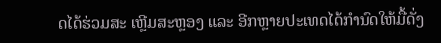ດໄດ້ຮ່ວມສະ ເຫຼີມສະຫຼອງ ແລະ ອີກຫຼາຍປະເທດໄດ້ກຳນົດໃຫ້ມື້ດັ່ງ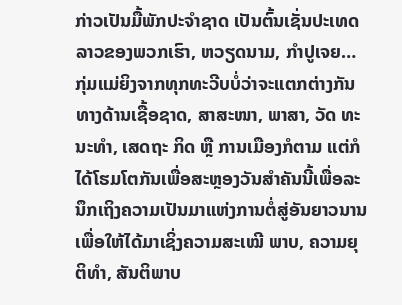ກ່າວເປັນມື້ພັກປະຈຳຊາດ ເປັນຕົ້ນເຊັ່ນປະເທດລາວຂອງພວກເຮົາ, ຫວຽດນາມ, ກຳປູເຈຍ…
ກຸ່ມແມ່ຍິງຈາກທຸກທະວີບບໍ່ວ່າຈະແຕກຕ່າງກັນທາງດ້ານເຊື້ອຊາດ, ສາສະໜາ, ພາສາ, ວັດ ທະນະທຳ, ເສດຖະ ກິດ ຫຼື ການເມືອງກໍຕາມ ແຕ່ກໍໄດ້ໂຮມໂຕກັນເພື່ອສະຫຼອງວັນສຳຄັນນີ້ເພື່ອລະນຶກເຖິງຄວາມເປັນມາແຫ່ງການຕໍ່ສູ່ອັນຍາວນານ ເພື່ອໃຫ້ໄດ້ມາເຊິ່ງຄວາມສະເໝີ ພາບ, ຄວາມຍຸຕິທຳ, ສັນຕິພາບ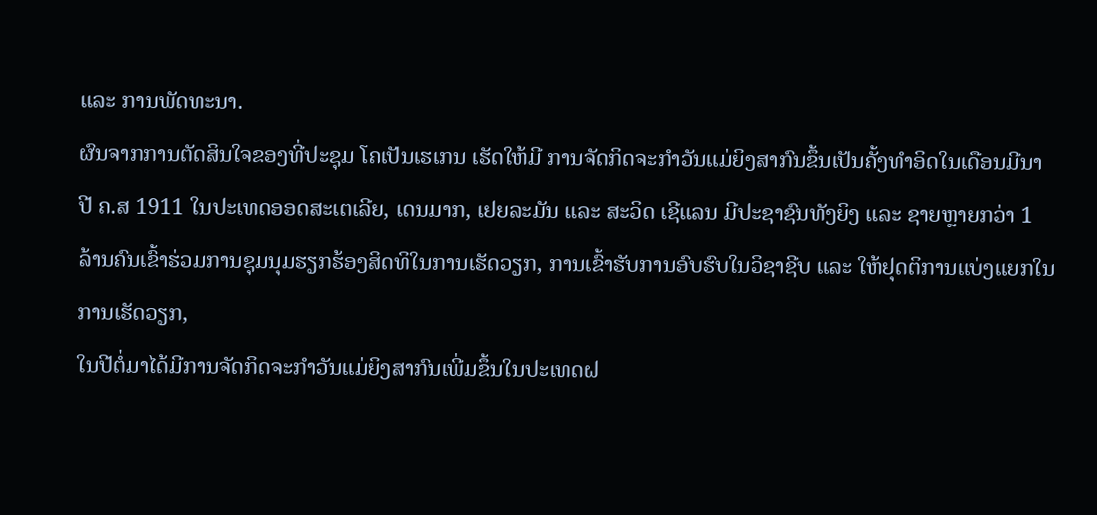ແລະ ການພັດທະນາ.
ຜົນຈາກການຕັດສິນໃຈຂອງທີ່ປະຊຸມ ໂຄເປັນເຮເກນ ເຮັດໃຫ້ມີ ການຈັດກິດຈະກຳວັນແມ່ຍິງສາກົນຂຶ້ນເປັນຄັ້ງທຳອິດໃນເດືອນມີນາ ປີ ຄ.ສ 1911 ໃນປະເທດອອດສະເຕເລີຍ, ເດນມາກ, ເຢຍລະມັນ ແລະ ສະວິດ ເຊີແລນ ມີປະຊາຊົນທັງຍິງ ແລະ ຊາຍຫຼາຍກວ່າ 1 ລ້ານຄົນເຂົ້າຮ່ວມການຊຸມນຸມຮຽກຮ້ອງສິດທິໃນການເຮັດວຽກ, ການເຂົ້າຮັບການອົບຮົບໃນວິຊາຊີບ ແລະ ໃຫ້ຢຸດຕິການແບ່ງແຍກໃນການເຮັດວຽກ,
ໃນປີຕໍ່ມາໄດ້ມີການຈັດກິດຈະກຳວັນແມ່ຍິງສາກົນເພີ່ມຂຶ້ນໃນປະເທດຝ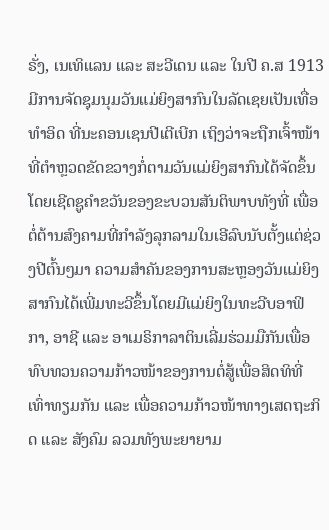ຣັ່ງ, ເນເທິແລນ ແລະ ສະວີເດນ ແລະ ໃນປີ ຄ.ສ 1913 ມີການຈັດຊຸມນຸມວັນແມ່ຍິງສາກົນໃນລັດເຊຍເປັນເທື່ອທຳອິດ ທີ່ນະຄອນເຊນປີເຕີເບີກ ເຖິງວ່າຈະຖືກເຈົ້າໜ້າທີ່ຕຳຫຼວດຂັດຂວາງກໍ່ຕາມວັນແມ່ຍິງສາກົນໄດ້ຈັດຂຶ້ນ
ໂດຍເຊີດຊູຄຳຂວັນຂອງຂະບວນສັນຕິພາບທັງທີ່ ເພື່ອຕໍ່ຕ້ານສົງຄາມທີ່ກຳລັງລຸກລາມໃນເອີລົບນັບຕັ້ງແຕ່ຊ່ວງປີຕົ້ນໆມາ ຄວາມສຳຄັນຂອງການສະຫຼອງວັນແມ່ຍິງສາກົນໄດ້ເພີ່ມທະວີຂຶ້ນໂດຍມີແມ່ຍິງໃນທະວີບອາຟິກາ, ອາຊີ ແລະ ອາເມຣິກາລາຕິນເລີ່ມຮ່ວມມືກັນເພື່ອທົບທວນຄວາມກ້າວໜ້າຂອງການຕໍ່ສູ້ເພື່ອສິດທິທີ່ເທົ່າທຽມກັນ ແລະ ເພື່ອຄວາມກ້າວໜ້າທາງເສດຖະກິດ ແລະ ສັງຄົມ ລວມທັງພະຍາຍາມ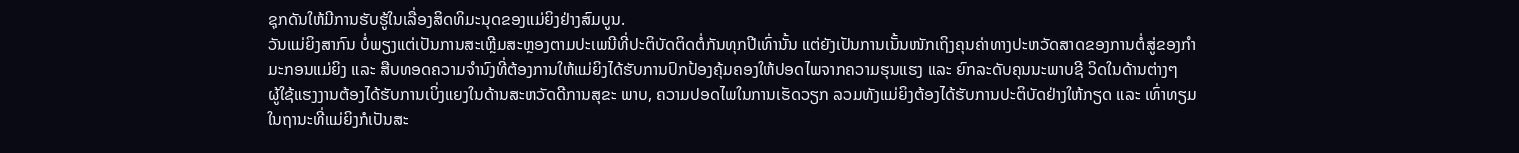ຊຸກດັນໃຫ້ມີການຮັບຮູ້ໃນເລື່ອງສິດທິມະນຸດຂອງແມ່ຍິງຢ່າງສົມບູນ.
ວັນແມ່ຍິງສາກົນ ບໍ່ພຽງແຕ່ເປັນການສະເຫຼີມສະຫຼອງຕາມປະເພນີທີ່ປະຕິບັດຕິດຕໍ່ກັນທຸກປີເທົ່ານັ້ນ ແຕ່ຍັງເປັນການເນັ້ນໜັກເຖິງຄຸນຄ່າທາງປະຫວັດສາດຂອງການຕໍ່ສູ່ຂອງກຳມະກອນແມ່ຍິງ ແລະ ສືບທອດຄວາມຈຳນົງທີ່ຕ້ອງການໃຫ້ແມ່ຍິງໄດ້ຮັບການປົກປ້ອງຄຸ້ມຄອງໃຫ້ປອດໄພຈາກຄວາມຮຸນແຮງ ແລະ ຍົກລະດັບຄຸນນະພາບຊີ ວິດໃນດ້ານຕ່າງໆ
ຜູ້ໃຊ້ແຮງງານຕ້ອງໄດ້ຮັບການເບິ່ງແຍງໃນດ້ານສະຫວັດດີການສຸຂະ ພາບ, ຄວາມປອດໄພໃນການເຮັດວຽກ ລວມທັງແມ່ຍິງຕ້ອງໄດ້ຮັບການປະຕິບັດຢ່າງໃຫ້ກຽດ ແລະ ເທົ່າທຽມໃນຖານະທີ່ແມ່ຍິງກໍເປັນສະ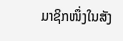ມາຊິກໜຶ່ງໃນສັງ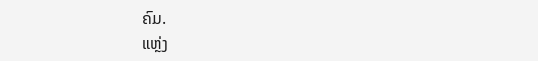ຄົມ.
ແຫຼ່ງ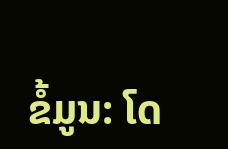ຂໍ້ມູນ: ໂດ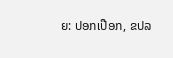ຍ: ປອກເປືອກ, ຂປລ